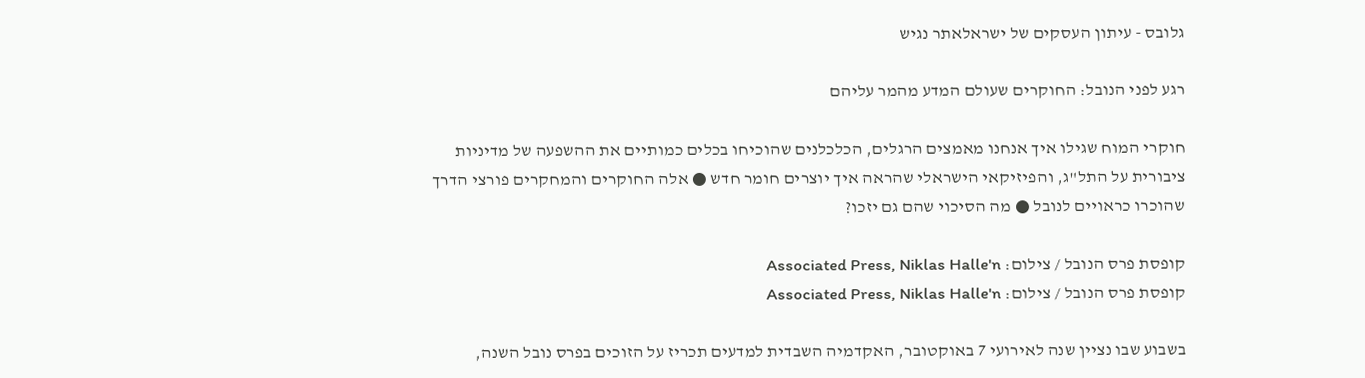גלובס - עיתון העסקים של ישראלאתר נגיש

רגע לפני הנובל: החוקרים שעולם המדע מהמר עליהם

חוקרי המוח שגילו איך אנחנו מאמצים הרגלים, הכלכלנים שהוכיחו בכלים כמותיים את ההשפעה של מדיניות ציבורית על התל"ג, והפיזיקאי הישראלי שהראה איך יוצרים חומר חדש ● אלה החוקרים והמחקרים פורצי הדרך שהוכרו כראויים לנובל ● מה הסיכוי שהם גם יזכו?

קופסת פרס הנובל / צילום: Associated Press, Niklas Halle'n
קופסת פרס הנובל / צילום: Associated Press, Niklas Halle'n

בשבוע שבו נציין שנה לאירועי 7 באוקטובר, האקדמיה השבדית למדעים תכריז על הזוכים בפרס נובל השנה,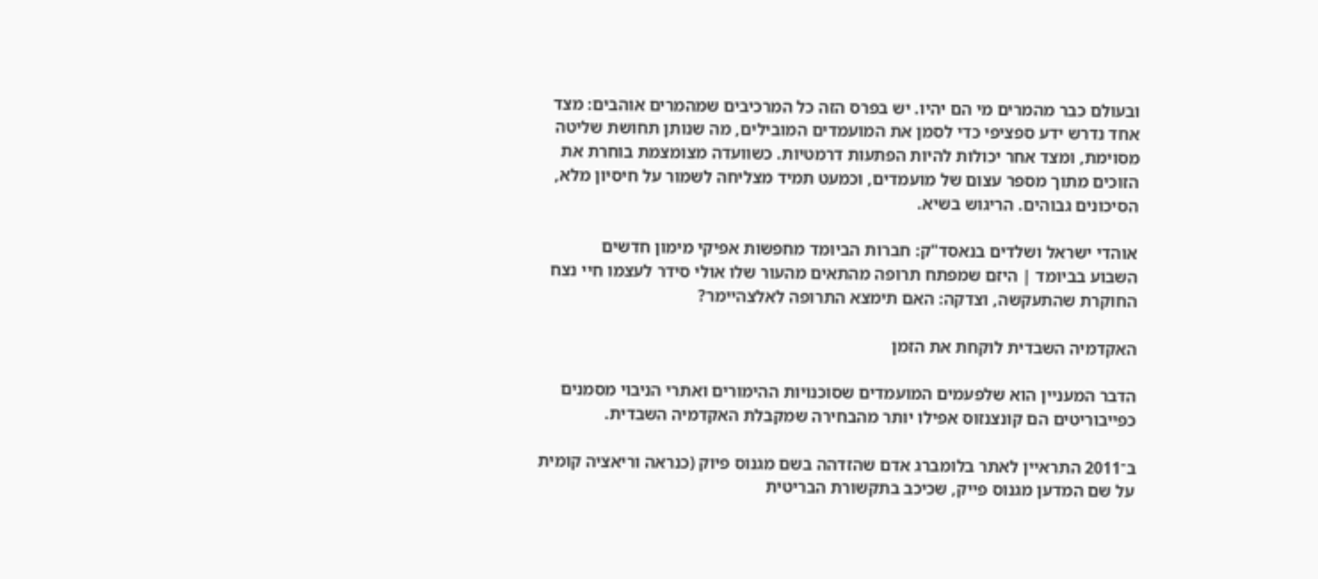ובעולם כבר מהמרים מי הם יהיו. יש בפרס הזה כל המרכיבים שמהמרים אוהבים: מצד אחד נדרש ידע ספציפי כדי לסמן את המועמדים המובילים, מה שנותן תחושת שליטה מסוימת, ומצד אחר יכולות להיות הפתעות דרמטיות. כשוועדה מצומצמת בוחרת את הזוכים מתוך מספר עצום של מועמדים, וכמעט תמיד מצליחה לשמור על חיסיון מלא, הסיכונים גבוהים. הריגוש בשיא.

אוהדי ישראל ושלדים בנאסד"ק: חברות הביומד מחפשות אפיקי מימון חדשים
השבוע בביומד | היזם שמפתח תרופה מהתאים מהעור שלו אולי סידר לעצמו חיי נצח
החוקרת שהתעקשה, וצדקה: האם תימצא התרופה לאלצהיימר?

האקדמיה השבדית לוקחת את הזמן

הדבר המעניין הוא שלפעמים המועמדים שסוכנויות ההימורים ואתרי הניבוי מסמנים כפייבוריטים הם קונצנזוס אפילו יותר מהבחירה שמקבלת האקדמיה השבדית.

ב־2011 התראיין לאתר בלומברג אדם שהזדהה בשם מגנוס פיוק (כנראה וריאציה קומית על שם המדען מגנוס פייק, שכיכב בתקשורת הבריטית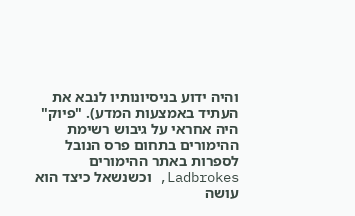והיה ידוע בניסיונותיו לנבא את העתיד באמצעות המדע). "פיוק" היה אחראי על גיבוש רשימת ההימורים בתחום פרס הנובל לספרות באתר ההימורים Ladbrokes, וכשנשאל כיצד הוא עושה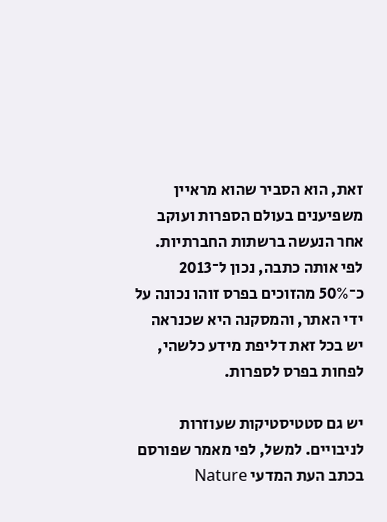זאת, הוא הסביר שהוא מראיין משפיענים בעולם הספרות ועוקב אחר הנעשה ברשתות החברתיות. לפי אותה כתבה, נכון ל־2013 כ־50% מהזוכים בפרס זוהו נכונה על ידי האתר, והמסקנה היא שכנראה יש בכל זאת דליפת מידע כלשהי, לפחות בפרס לספרות.

יש גם סטטיסטיקות שעוזרות לניבויים. למשל, לפי מאמר שפורסם בכתב העת המדעי Nature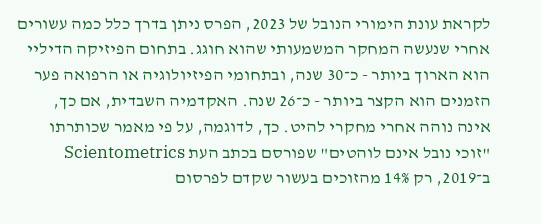לקראת עונת הימורי הנובל של 2023, הפרס ניתן בדרך כלל כמה עשורים אחרי שנעשה המחקר המשמעותי שהוא חוגג. בתחום הפיזיקה הדיליי הוא הארוך ביותר - כ־30 שנה, ובתחומי הפיזיולוגיה או הרפואה פער הזמנים הוא הקצר ביותר - כ־26 שנה. האקדמיה השבדית, אם כך, אינה נוהה אחרי מחקרי להיט. כך, לדוגמה, על פי מאמר שכותרתו "זוכי נובל אינם לוהטים" שפורסם בכתב העת Scientometrics ב־2019, רק 14% מהזוכים בעשור שקדם לפרסום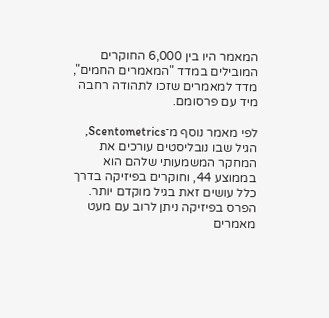המאמר היו בין 6,000 החוקרים המובילים במדד "המאמרים החמים", מדד למאמרים שזכו לתהודה רחבה מיד עם פרסומם.

לפי מאמר נוסף מ־Scentometrics, הגיל שבו נובליסטים עורכים את המחקר המשמעותי שלהם הוא בממוצע 44, וחוקרים בפיזיקה בדרך כלל עושים זאת בגיל מוקדם יותר. הפרס בפיזיקה ניתן לרוב עם מעט מאמרים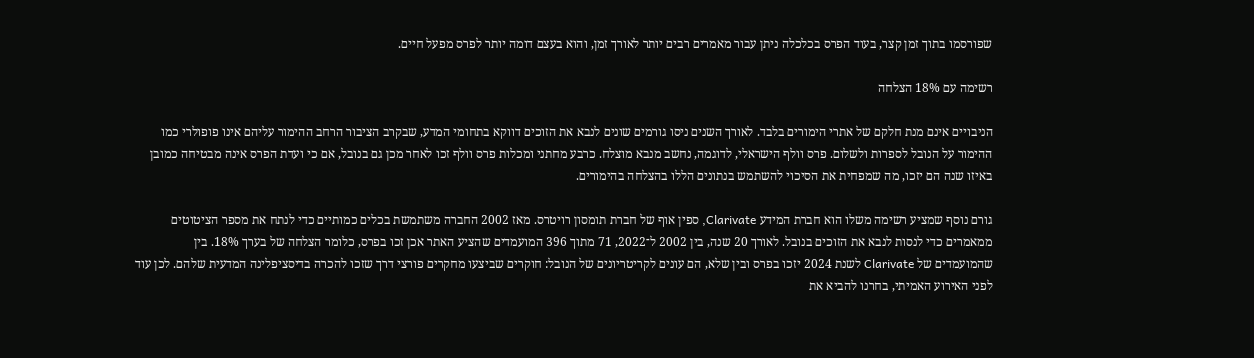שפורסמו בתוך זמן קצר, בעוד הפרס בכלכלה ניתן עבור מאמרים רבים יותר לאורך זמן, והוא בעצם דומה יותר לפרס מפעל חיים.

רשימה עם 18% הצלחה

הניבויים אינם מנת חלקם של אתרי הימורים בלבד. לאורך השנים ניסו גורמים שונים לנבא את הזוכים דווקא בתחומי המדע, שבקרב הציבור הרחב ההימור עליהם אינו פופולרי כמו ההימור על הנובל לספרות ולשלום. פרס וולף הישראלי, לדוגמה, נחשב מנבא מוצלח. כרבע מחתני ומכלות פרס וולף זכו לאחר מכן גם בנובל, אם כי ועדת הפרס אינה מבטיחה כמובן באיזו שנה הם יזכו, מה שמפחית את הסיכוי להשתמש בנתונים הללו בהצלחה בהימורים.

גורם נוסף שמציע רשימה משלו הוא חברת המידע Clarivate, ספין אוף של חברת תומסון רויטרס. מאז 2002 החברה משתמשת בכלים כמותיים כדי לנתח את מספר הציטוטים ממאמרים כדי לנסות לנבא את הזוכים בנובל. לאורך 20 שנה, בין 2002 ל־2022, 71 מתוך 396 המועמדים שהציע האתר אכן זכו בפרס, כלומר הצלחה של בערך 18%. בין שהמועמדים של Clarivate לשנת 2024 יזכו בפרס ובין שלא, הם עונים לקריטריונים של הנובל: חוקרים שביצעו מחקרים פורצי דרך שזכו להכרה בדיסציפלינה המדעית שלהם. לכן עוד לפני האירוע האמיתי, בחרנו להביא את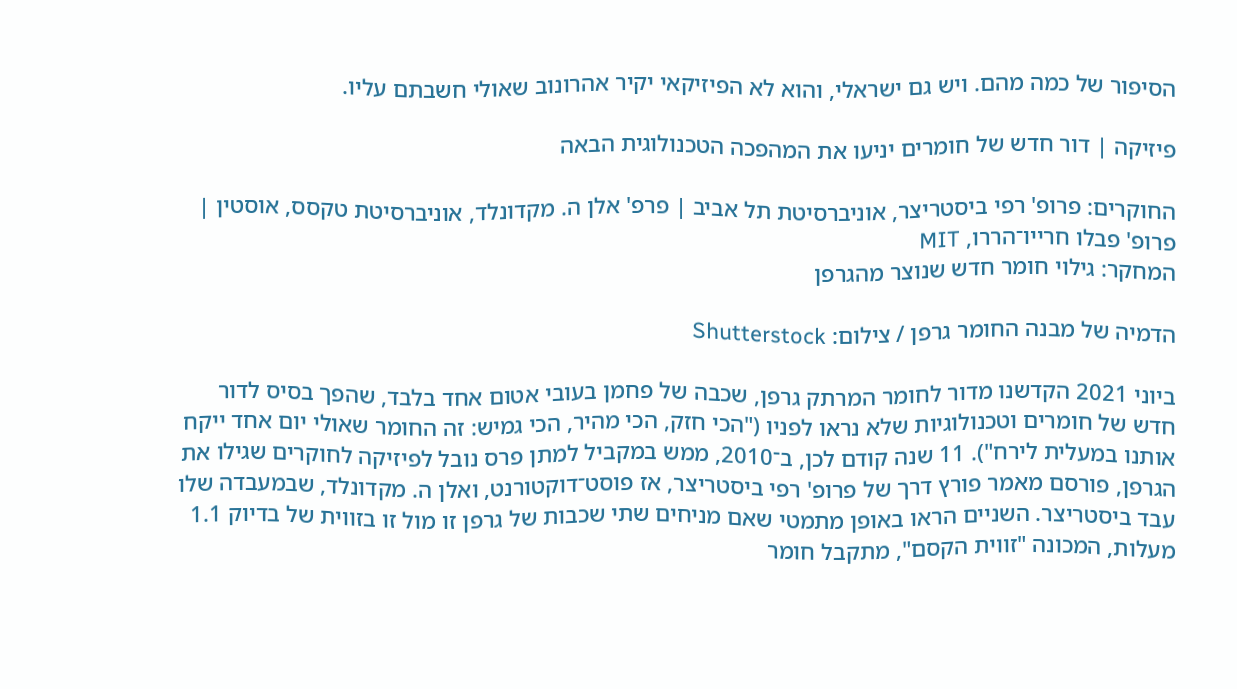הסיפור של כמה מהם. ויש גם ישראלי, והוא לא הפיזיקאי יקיר אהרונוב שאולי חשבתם עליו.

פיזיקה | דור חדש של חומרים יניעו את המהפכה הטכנולוגית הבאה

החוקרים: פרופ' רפי ביסטריצר, אוניברסיטת תל אביב | פרפ' אלן ה. מקדונלד, אוניברסיטת טקסס, אוסטין | פרופ' פבלו חרייו־הררו, MIT
המחקר: גילוי חומר חדש שנוצר מהגרפן

הדמיה של מבנה החומר גרפן / צילום: Shutterstock

ביוני 2021 הקדשנו מדור לחומר המרתק גרפן, שכבה של פחמן בעובי אטום אחד בלבד, שהפך בסיס לדור חדש של חומרים וטכנולוגיות שלא נראו לפניו ("הכי חזק, הכי מהיר, הכי גמיש: זה החומר שאולי יום אחד ייקח אותנו במעלית לירח"). 11 שנה קודם לכן, ב־2010, ממש במקביל למתן פרס נובל לפיזיקה לחוקרים שגילו את הגרפן, פורסם מאמר פורץ דרך של פרופ' רפי ביסטריצר, אז פוסט־דוקטורנט, ואלן ה. מקדונלד, שבמעבדה שלו עבד ביסטריצר. השניים הראו באופן מתמטי שאם מניחים שתי שכבות של גרפן זו מול זו בזווית של בדיוק 1.1 מעלות, המכונה "זווית הקסם", מתקבל חומר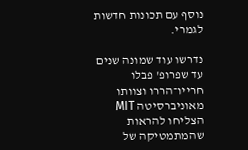נוסף עם תכונות חדשות לגמרי.

נדרשו עוד שמונה שנים עד שפרופ' פבלו חרייו־הררו וצוותו מאוניברסיטה MIT הצליחו להראות שהמתמטיקה של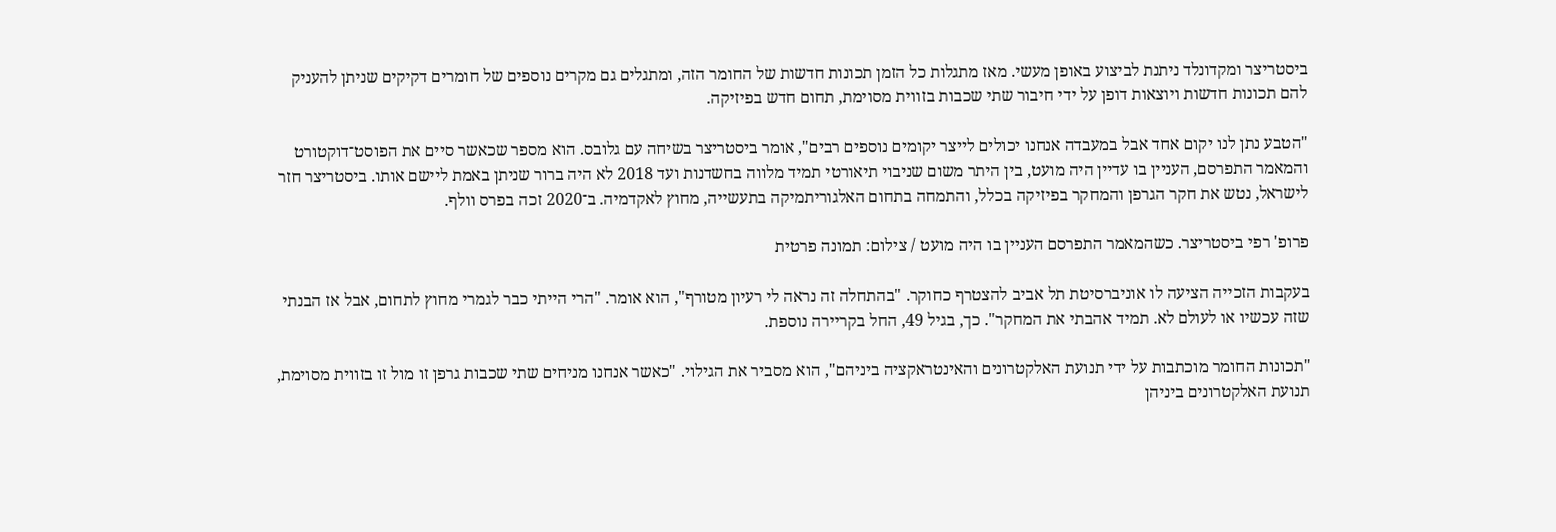ביסטריצר ומקדונלד ניתנת לביצוע באופן מעשי. מאז מתגלות כל הזמן תכונות חדשות של החומר הזה, ומתגלים גם מקרים נוספים של חומרים דקיקים שניתן להעניק להם תכונות חדשות ויוצאות דופן על ידי חיבור שתי שכבות בזווית מסוימת, תחום חדש בפיזיקה.

"הטבע נתן לנו יקום אחד אבל במעבדה אנחנו יכולים לייצר יקומים נוספים רבים", אומר ביסטריצר בשיחה עם גלובס. הוא מספר שכאשר סיים את הפוסט־דוקטורט והמאמר התפרסם, העניין בו עדיין היה מועט, בין היתר משום שניבוי תיאורטי תמיד מלווה בחשדנות ועד 2018 לא היה ברור שניתן באמת ליישם אותו. ביסטריצר חזר לישראל, נטש את חקר הגרפן והמחקר בפיזיקה בכלל, והתמחה בתחום האלגוריתמיקה בתעשייה, מחוץ לאקדמיה. ב־2020 זכה בפרס וולף.

פרופ' רפי ביסטריצר. כשהמאמר התפרסם העניין בו היה מועט / צילום: תמונה פרטית

בעקבות הזכייה הציעה לו אוניברסיטת תל אביב להצטרף כחוקר. "בהתחלה זה נראה לי רעיון מטורף", הוא אומר. "הרי הייתי כבר לגמרי מחוץ לתחום, אבל אז הבנתי שזה עכשיו או לעולם לא. תמיד אהבתי את המחקר". כך, בגיל 49, החל בקריירה נוספת.

"תכונות החומר מוכתבות על ידי תנועת האלקטרונים והאינטראקציה ביניהם", הוא מסביר את הגילוי. "כאשר אנחנו מניחים שתי שכבות גרפן זו מול זו בזווית מסוימת, תנועת האלקטרונים ביניהן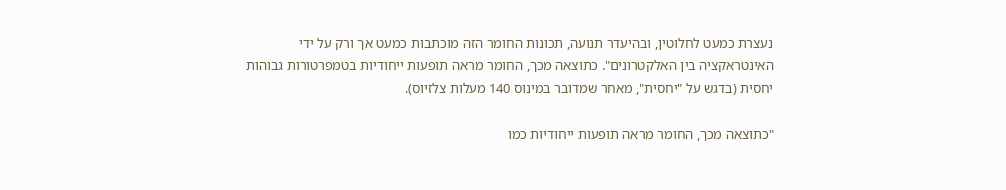נעצרת כמעט לחלוטין, ובהיעדר תנועה, תכונות החומר הזה מוכתבות כמעט אך ורק על ידי האינטראקציה בין האלקטרונים". כתוצאה מכך, החומר מראה תופעות ייחודיות בטמפרטורות גבוהות יחסית (בדגש על "יחסית", מאחר שמדובר במינוס 140 מעלות צלזיוס).

"כתוצאה מכך, החומר מראה תופעות ייחודיות כמו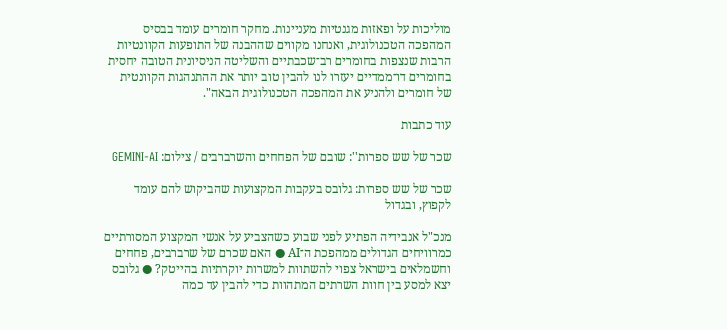מוליכות על ופאזות מגנטיות מעניינות. מחקר חומרים עומד בבסיס המהפכה הטכנולוגית, ואנחנו מקווים שההבנה של התופעות הקוונטיות הרבות שנצפות בחומרים רב־שכבתיים והשליטה הניסיונית הטובה יחסית בחומרים דו־ממדיים יעזרו לנו להבין טוב יותר את ההתנהגות הקוונטית של חומרים ולהניע את המהפכה הטכנולוגית הבאה".

עוד כתבות

שכר של שש ספרות'': שובם של הפחחים והשרברבים / צילום: GEMINI-AI

שכר של שש ספרות: גלובס בעקבות המקצועות שהביקוש להם עומד לקפוץ, ובגדול

מנכ"ל אנבידיה הפתיע לפני שבוע כשהצביע על אנשי המקצוע המסורתיים כמרוויחים הגדולים ממהפכת ה־AI ● האם שכרם של שרברבים, פחחים וחשמלאים בישראל צפוי להשתוות למשרות יוקרתיות בהייטק? ● גלובס יצא למסע בין חוות השרתים המתהוות כדי להבין עד כמה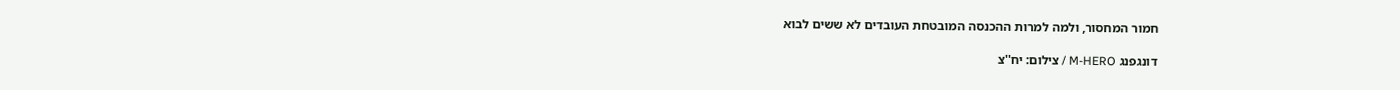חמור המחסור, ולמה למרות ההכנסה המובטחת העובדים לא ששים לבוא

דונגפנג M-HERO / צילום: יח''צ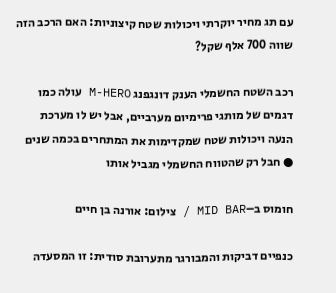עם תג מחיר יוקרתי ויכולות שטח קיצוניות: האם הרכב הזה שווה 700 אלף שקל?

רכב השטח החשמלי הענק דונגפנג M-HERO עולה כמו דגמים של מותגי פרימיום מערביים, אבל יש לו מערכת הנעה ויכולות שטח שמקדימות את המתחרים בכמה שנים ● חבל רק שהטווח החשמלי מגביל אותו

חומוס ב–MID BAR / צילום: אורנה בן חיים

כנפיים דביקות והמבורגר מתערובת סודית: זו המסעדה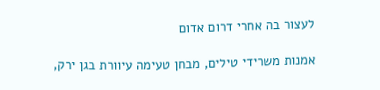לעצור בה אחרי דרום אדום

אמנות משרידי טילים, מבחן טעימה עיוורת בגן ירק,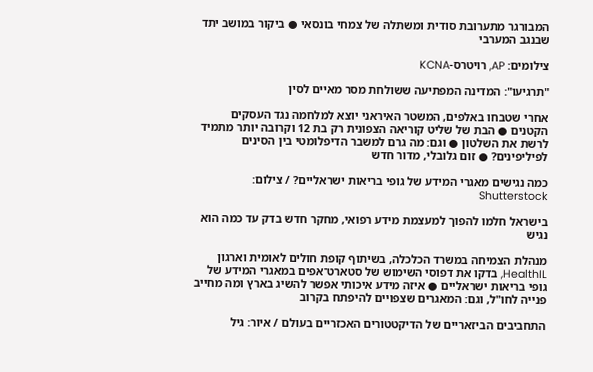המבורגר מתערובת סודית ומשתלה של צמחי בונסאי ● ביקור במושב יתד שבנגב המערבי

צילומים: AP, רויטרס-KCNA

"תרגיעו": המדינה המפתיעה ששולחת מסר מאיים לסין

אחרי שטבחו באלפים, המשטר האיראני יוצא למלחמה נגד העסקים הקטנים ● הבת של שליט קוריאה הצפונית רק בת 12 וקרובה יותר מתמיד לרשת את השלטון ● וגם: מה גרם למשבר הדיפלומטי בין הסינים לפיליפינים? ● זום גלובלי, מדור חדש

כמה נגישים מאגרי המידע של גופי בריאות ישראליים? / צילום: Shutterstock

בישראל חלמו להפוך למעצמת מידע רפואי, מחקר חדש בדק עד כמה הוא נגיש

מנהלת הצמיחה במשרד הכלכלה, בשיתוף קופת חולים לאומית וארגון HealthIL, בדקו את דפוסי השימוש של סטארט־אפים במאגרי המידע של גופי בריאות ישראליים ● איזה מידע איכותי אפשר להשיג בארץ ומה מחייב פנייה לחו"ל, וגם: המאגרים שצפויים להיפתח בקרוב

התחביבים הביזאריים של הדיקטטורים האכזריים בעולם / איור: גיל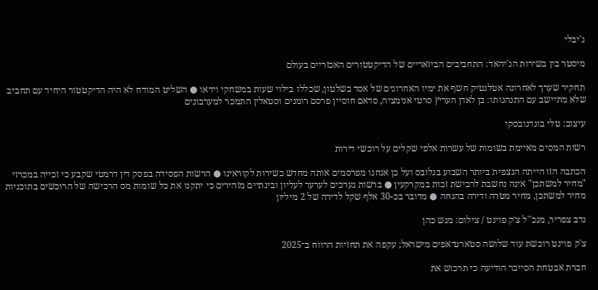ג'יבלי

מיסטר בין בשירות הג'יהאד: התחביבים הביזאריים של הדיקטטורים האכזריים בעולם

תחקיר שערך לאחרונה אטלנטיק חשף את ימיו האחרונים של אסד בשלטון, שכללו בילוי שעות במשחקי וידאו ● השליט המודח לא היה הדיקטטור היחיד עם תחביב שלא מתיישב עם התנהגותו: בן לאדן העריץ סרטי אנימציה, סדאם חוסיין פרסם רומנים וסטאלין התמכר למערבונים

עיצוב: טלי בוגדנובסקי

רשות המסים מאיימת בשומות של עשרות אלפי שקלים על רוכשי דירות

הכתבה הזו הייתה הנצפית ביותר השבוע בגלובס ועל כן אנחנו מפרסמים אותה מחדש כשירות לקוראינו ● הרשות הפסידה בפסק דין דרמטי שקבע כי זכייה במכרזי "מחיר למשתכן" אינה נחשבת לרכישת זכות במקרקעין ● ברשות נערכים לערער לעליון ובינתיים מזהירים כי יתקנו את כל שומות מס הרכישה של הרוכשים בתוכניות מחיר למשתכן, מחיר מטרה ודירה בהנחה ● מדובר בכ-30 אלף שקל לדירה של 2 מיליון

נדב צפריר, מנכ''ל צ׳ק פוינט / צילום: מנש כהן

צ'ק פוינט רוכשת עוד שלושה סטארט־אפים מישראל; עקפה את תחזיות הרווח ב־2025

חברת אבטחת הסייבר הודיעה כי תרכוש את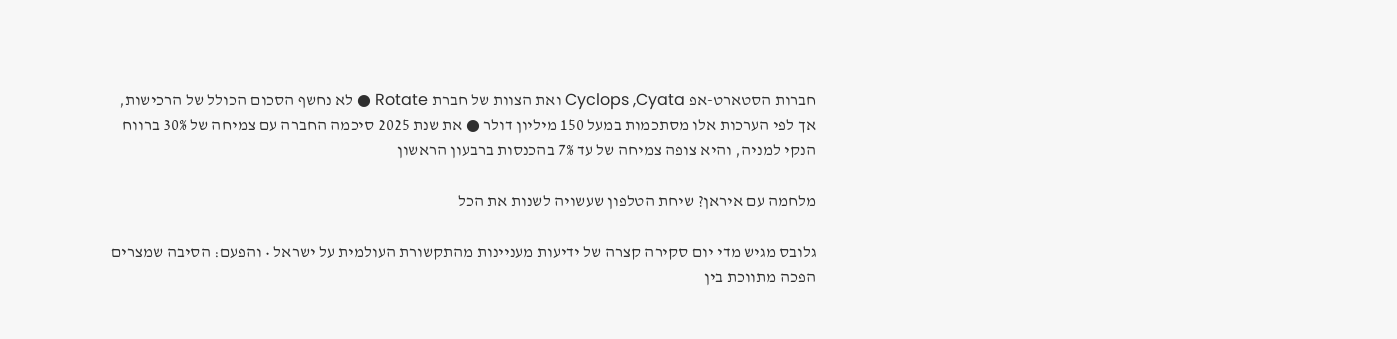חברות הסטארט-אפ Cyclops ,Cyata ואת הצוות של חברת Rotate ● לא נחשף הסכום הכולל של הרכישות, אך לפי הערכות אלו מסתכמות במעל 150 מיליון דולר ● את שנת 2025 סיכמה החברה עם צמיחה של 30% ברווח הנקי למניה, והיא צופה צמיחה של עד 7% בהכנסות ברבעון הראשון

מלחמה עם איראן? שיחת הטלפון שעשויה לשנות את הכל

גלובס מגיש מדי יום סקירה קצרה של ידיעות מעניינות מהתקשורת העולמית על ישראל • והפעם: הסיבה שמצרים הפכה מתווכת בין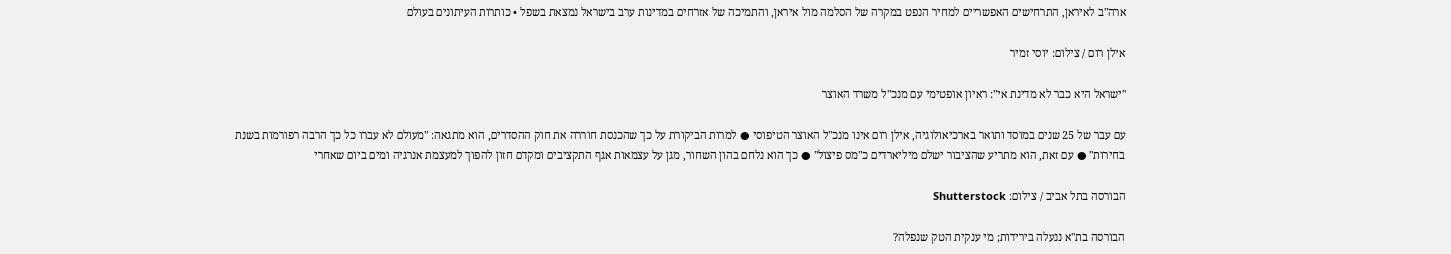ארה"ב לאיראן, התרחישים האפשריים למחיר הנפט במקרה של הסלמה מול איראן, והתמיכה של אזרחים במדינות ערב בישראל נמצאת בשפל • כותרות העיתונים בעולם

אילן רום / צילום: יוסי זמיר

"ישראל היא כבר לא מדינת אי": ראיון אופטימי עם מנכ"ל משרד האוצר

עם עבר של 25 שנים במוסד ותואר בארכיאולוגיה, אילן רום אינו מנכ"ל האוצר הטיפוסי ● למרות הביקורת על כך שהכנסת חוררה את חוק ההסדרים, הוא מתגאה: "מעולם לא עברו כל כך הרבה רפורמות בשנת בחירות" ● עם זאת, הוא מתריע שהציבור ישלם מיליארדים כ"מס פיצול" ● כך הוא נלחם בהון השחור, מגן על עצמאות אגף התקציבים ומקדם חזון להפוך למעצמת אנרגיה ומים ביום שאחרי

הבורסה בתל אביב / צילום: Shutterstock

הבורסה בת"א ננעלה בירידות; מי ענקית הטק שנפלה?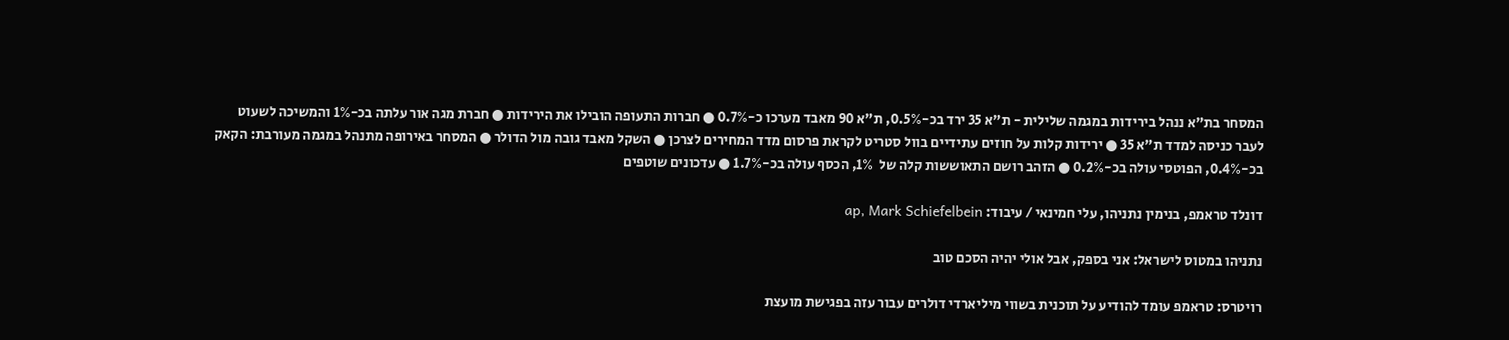המסחר בת"א ננהל בירידות במגמה שלילית - ת"א 35 ירד בכ-0.5%, ת"א 90 מאבד מערכו כ-0.7% ● חברות התעופה הובילו את הירידות ● חברת מגה אור עלתה בכ-1% והמשיכה לשעוט לעבר כניסה למדד ת"א 35 ● ירידות קלות על חוזים עתידיים בוול סטריט לקראת פרסום מדד המחירים לצרכן ● השקל מאבד גובה מול הדולר ● המסחר באירופה מתנהל במגמה מעורבת: הקאק בכ-0.4%, הפוטסי עולה בכ-0.2% ● הזהב רושם התאוששות קלה של  1%, הכסף עולה בכ-1.7% ● עדכונים שוטפים

דונלד טראמפ, בנימין נתניהו, עלי חמינאי / עיבוד: ap, Mark Schiefelbein

נתניהו במטוס לישראל: אני בספק, אבל אולי יהיה הסכם טוב

רויטרס: טראמפ עומד להודיע על תוכנית בשווי מיליארדי דולרים עבור עזה בפגישת מועצת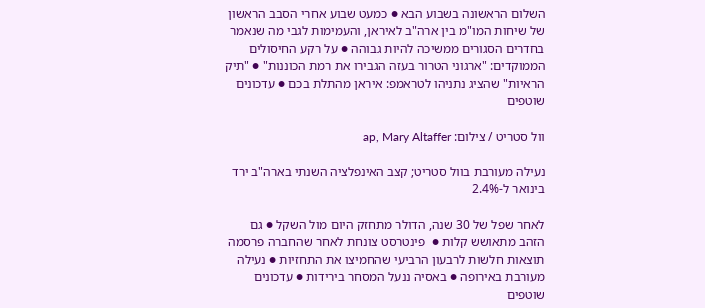השלום הראשונה בשבוע הבא ● כמעט שבוע אחרי הסבב הראשון של שיחות המו"מ בין ארה"ב לאיראן, והעמימות לגבי מה שנאמר בחדרים הסגורים ממשיכה להיות גבוהה ● על רקע החיסולים הממוקדים: "ארגוני הטרור בעזה הגבירו את רמת הכוננות" ● "תיק הראיות" שהציג נתניהו לטראמפ: איראן מהתלת בכם ● עדכונים שוטפים

וול סטריט / צילום: ap, Mary Altaffer

נעילה מעורבת בוול סטריט; קצב האינפלציה השנתי בארה"ב ירד בינואר ל-2.4%

לאחר שפל של 30 שנה, הדולר מתחזק היום מול השקל ● גם הזהב מתאושש קלות ●  פינטרסט צונחת לאחר שהחברה פרסמה תוצאות חלשות לרבעון הרביעי שהחמיצו את התחזיות ● נעילה מעורבת באירופה ● באסיה ננעל המסחר בירידות ● עדכונים שוטפים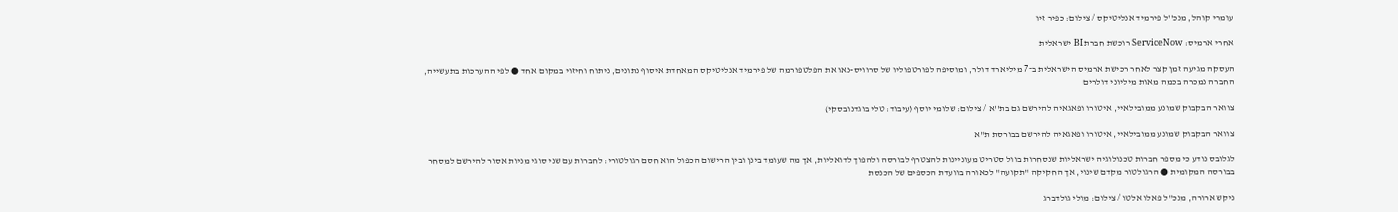עומרי קוהל, מנכ''ל פירמיד אנליטיקס / צילום: כפיר זיו

אחרי ארמיס: ServiceNow רוכשת חברת BI ישראלית

העסקה מגיעה זמן קצר לאחר רכישת ארמיס הישראלית ב־7 מיליארד דולר, ומוסיפה לפורטפוליו של סרוויס-נאו את הפלטפורמה של פירמיד אנליטיקס המאחדת איסוף נתונים, ניתוח וחיזוי במקום אחד ● לפי ההערכות בתעשייה, החברה נמכרה בכמה מאות מיליוני דולרים

צוואר הבקבוק שמונע ממובילאיי, איטורו ופאגאיה להירשם גם בת''א / צילום: שלומי יוסף (עיבוד: טלי בוגדנובסקי)

צוואר הבקבוק שמונע ממובילאיי, איטורו ופאגאיה להירשם בבורסת ת"א

לגלובס נודע כי מספר חברות טכנולוגיה ישראליות שנסחרות בוול סטריט מעוניינות להצטרף לבורסה ולהפוך לדואליות, אך מה שעומד בינן ובין הרישום הכפול הוא חסם רגולטורי: לחברות עם שני סוגי מניות אסור להירשם למסחר בבורסה המקומית ● הרגולטור מקדם שינוי, אך החקיקה "תקועה" לכאורה בוועדת הכספים של הכנסת

ניקש ארורה, מנכ''ל פאלו אלטו / צילום: מולי גולדברג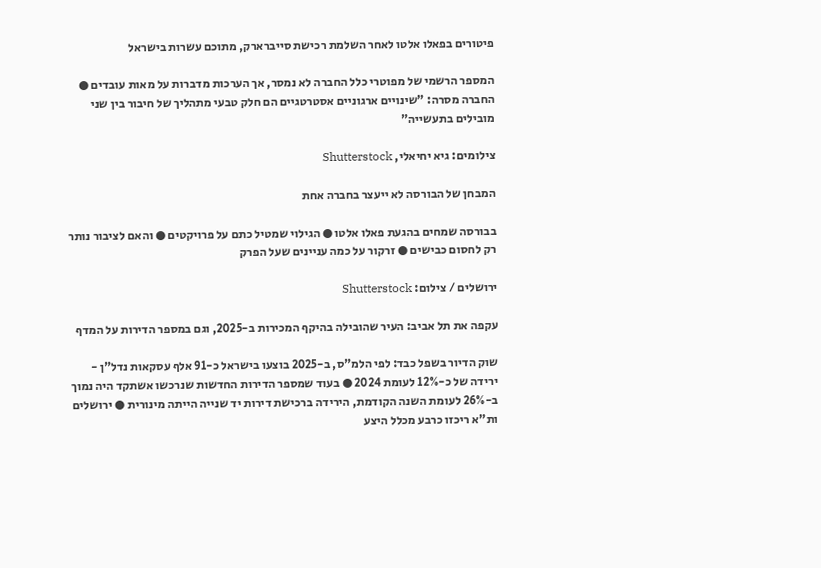פיטורים בפאלו אלטו לאחר השלמת רכישת סייברארק, מתוכם עשרות בישראל

המספר הרשמי של מפוטרי כלל החברה לא נמסר, אך הערכות מדברות על מאות עובדים ● החברה מסרה: "שינויים ארגוניים אסטרטגיים הם חלק טבעי מתהליך של חיבור בין שני מובילים בתעשייה"

צילומים: גיא יחיאלי, Shutterstock

המבחן של הבורסה לא ייעצר בחברה אחת

בבורסה שמחים בהגעת פאלו אלטו ● הגילוי שמטיל כתם על פרויקטים ● והאם לציבור נותר רק לחסום כבישים ● זרקור על כמה עניינים שעל הפרק

ירושלים / צילום: Shutterstock

עקפה את תל אביב: העיר שהובילה בהיקף המכירות ב-2025, וגם במספר הדירות על המדף

שוק הדיור בשפל כבד: לפי הלמ"ס, ב-2025 בוצעו בישראל כ-91 אלף עסקאות נדל"ן - ירידה של כ-12% לעומת 2024 ● בעוד שמספר הדירות החדשות שנרכשו אשתקד היה נמוך ב-26% לעומת השנה הקודמת, הירידה ברכישת דירות יד שנייה הייתה מינורית ● ירושלים ות"א ריכזו כרבע מכלל היצע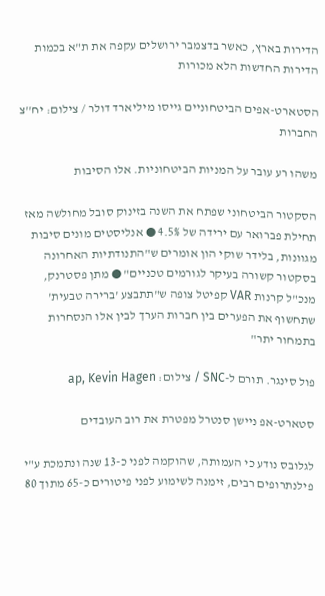הדירות בארץ, כאשר בדצמבר ירושלים עקפה את ת"א בכמות הדירות החדשות הלא מכורות

הסטארט-אפים הביטחוניים גייסו מיליארד דולר / צילום: יח''צ החברות

משהו רע עובר על המניות הביטחוניות. אלו הסיבות

הסקטור הביטחוני שפתח את השנה בזינוק סובל מחולשה מאז תחילת פברואר עם ירידה של 4.5% ● אנליסטים מונים סיבות מגוונות, בלידר שוקי הון אומרים ש"התנודתיות האחרונה בסקטור קשורה בעיקר לגורמים טכניים" ● מתן פסטרנק, מנכ"ל קרנות VAR קפיטל צופה ש"תתבצע 'ברירה טבעית' שתחשוף את הפערים בין חברות הערך לבין אלו הנסחרות בתמחור יתר"

פול סינגר. תורם ל-SNC / צילום: ap, Kevin Hagen

סטארט-אפ ניישן סנטרל מפטרת את רוב העובדים

לגלובס נודע כי העמותה, שהוקמה לפני כ-13 שנה ונתמכת ע"י פילנתרופים רבים, זימנה לשימוע לפני פיטורים כ-65 מתוך 80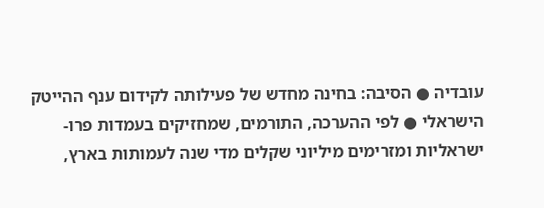עובדיה ● הסיבה: בחינה מחדש של פעילותה לקידום ענף ההייטק הישראלי ● לפי ההערכה, התורמים, שמחזיקים בעמדות פרו-ישראליות ומזרימים מיליוני שקלים מדי שנה לעמותות בארץ,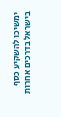ימשיכו להשקיע כסף בישראל בדרכים אחרות